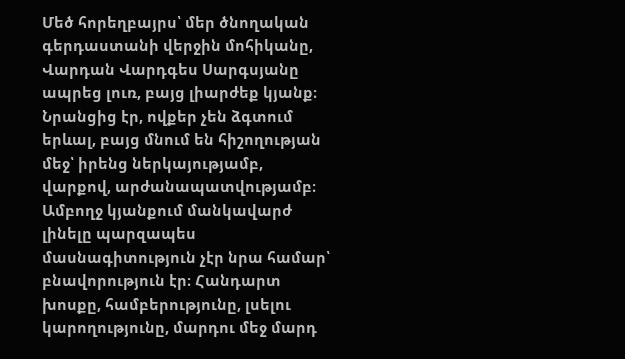Մեծ հորեղբայրս՝ մեր ծնողական գերդաստանի վերջին մոհիկանը, Վարդան Վարդգես Սարգսյանը ապրեց լուռ, բայց լիարժեք կյանք։
Նրանցից էր, ովքեր չեն ձգտում երևալ, բայց մնում են հիշողության մեջ՝ իրենց ներկայությամբ, վարքով, արժանապատվությամբ։
Ամբողջ կյանքում մանկավարժ լինելը պարզապես մասնագիտություն չէր նրա համար՝ բնավորություն էր։ Հանդարտ խոսքը, համբերությունը, լսելու կարողությունը, մարդու մեջ մարդ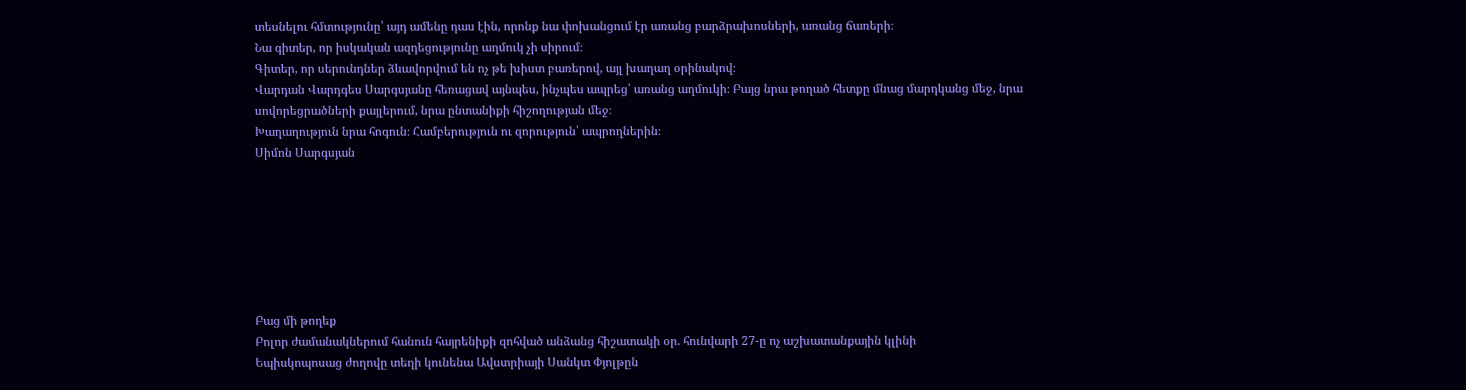տեսնելու հմտությունը՝ այդ ամենը դաս էին, որոնք նա փոխանցում էր առանց բարձրախոսների, առանց ճառերի։
Նա գիտեր, որ իսկական ազդեցությունը աղմուկ չի սիրում։
Գիտեր, որ սերունդներ ձևավորվում են ոչ թե խիստ բառերով, այլ խաղաղ օրինակով։
Վարդան Վարդգես Սարգսյանը հեռացավ այնպես, ինչպես ապրեց՝ առանց աղմուկի։ Բայց նրա թողած հետքը մնաց մարդկանց մեջ, նրա սովորեցրածների քայլերում, նրա ընտանիքի հիշողության մեջ։
Խաղաղություն նրա հոգուն։ Համբերություն ու զորություն՝ ապրողներին։
Սիմոն Սարգսյան







Բաց մի թողեք
Բոլոր ժամանակներում հանուն հայրենիքի զոհված անձանց հիշատակի օր. հունվարի 27-ը ոչ աշխատանքային կլինի
Եպիսկոպոսաց ժողովը տեղի կունենա Ավստրիայի Սանկտ Փյոլթըն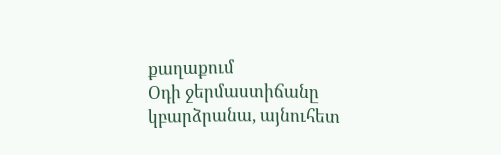քաղաքում
Օդի ջերմաստիճանը կբարձրանա, այնուհետ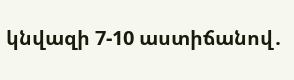կնվազի 7-10 աստիճանով․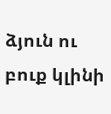ձյուն ու բուք կլինի